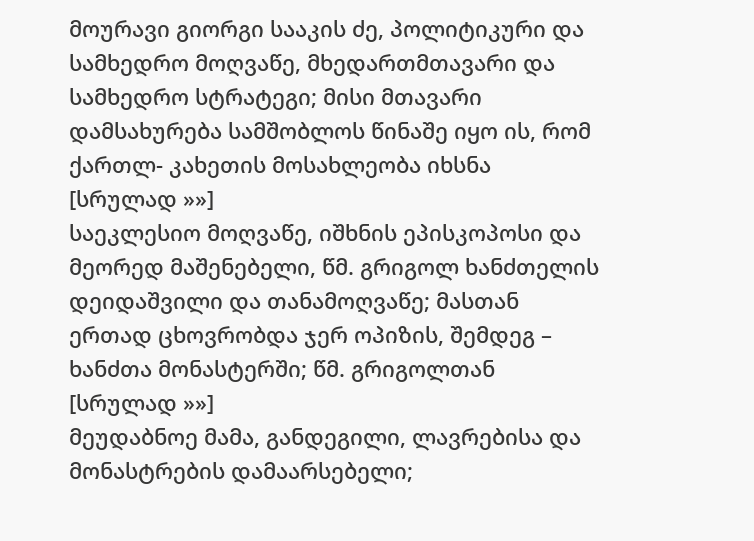მოურავი გიორგი სააკის ძე, პოლიტიკური და სამხედრო მოღვაწე, მხედართმთავარი და სამხედრო სტრატეგი; მისი მთავარი დამსახურება სამშობლოს წინაშე იყო ის, რომ ქართლ- კახეთის მოსახლეობა იხსნა [სრულად »»]
საეკლესიო მოღვაწე, იშხნის ეპისკოპოსი და მეორედ მაშენებელი, წმ. გრიგოლ ხანძთელის დეიდაშვილი და თანამოღვაწე; მასთან ერთად ცხოვრობდა ჯერ ოპიზის, შემდეგ – ხანძთა მონასტერში; წმ. გრიგოლთან [სრულად »»]
მეუდაბნოე მამა, განდეგილი, ლავრებისა და მონასტრების დამაარსებელი;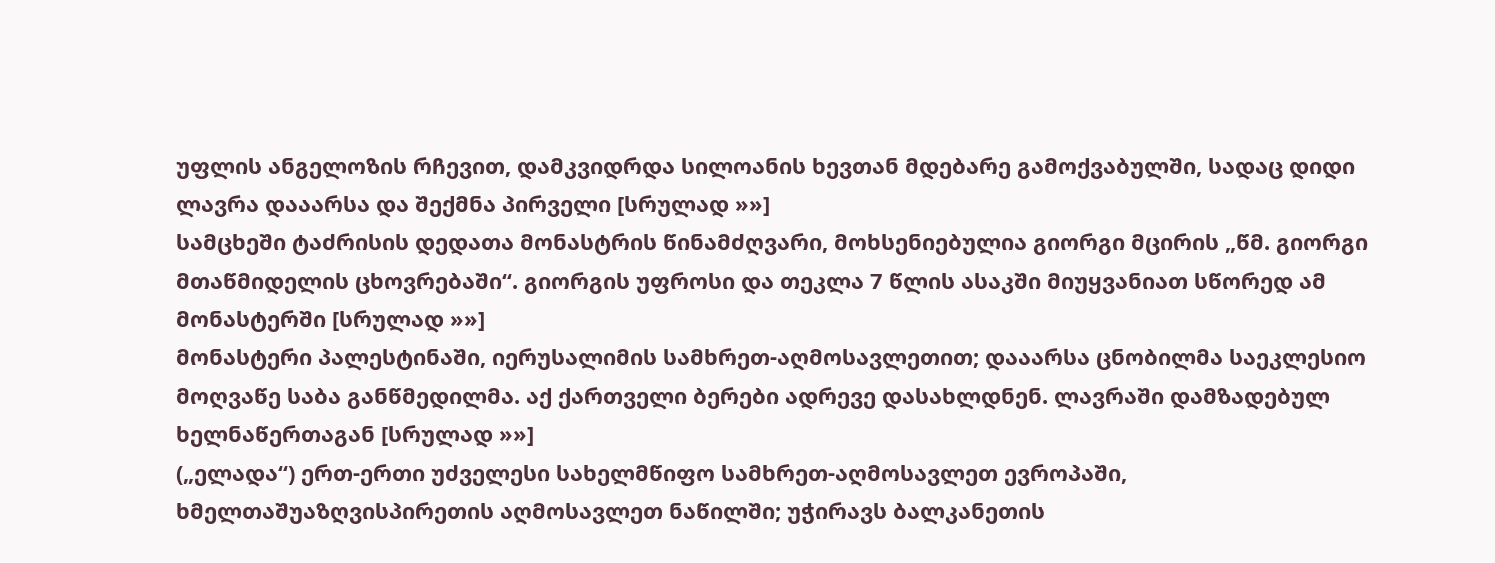უფლის ანგელოზის რჩევით, დამკვიდრდა სილოანის ხევთან მდებარე გამოქვაბულში, სადაც დიდი ლავრა დააარსა და შექმნა პირველი [სრულად »»]
სამცხეში ტაძრისის დედათა მონასტრის წინამძღვარი, მოხსენიებულია გიორგი მცირის „წმ. გიორგი მთაწმიდელის ცხოვრებაში“. გიორგის უფროსი და თეკლა 7 წლის ასაკში მიუყვანიათ სწორედ ამ მონასტერში [სრულად »»]
მონასტერი პალესტინაში, იერუსალიმის სამხრეთ-აღმოსავლეთით; დააარსა ცნობილმა საეკლესიო მოღვაწე საბა განწმედილმა. აქ ქართველი ბერები ადრევე დასახლდნენ. ლავრაში დამზადებულ ხელნაწერთაგან [სრულად »»]
(„ელადა“) ერთ-ერთი უძველესი სახელმწიფო სამხრეთ-აღმოსავლეთ ევროპაში, ხმელთაშუაზღვისპირეთის აღმოსავლეთ ნაწილში; უჭირავს ბალკანეთის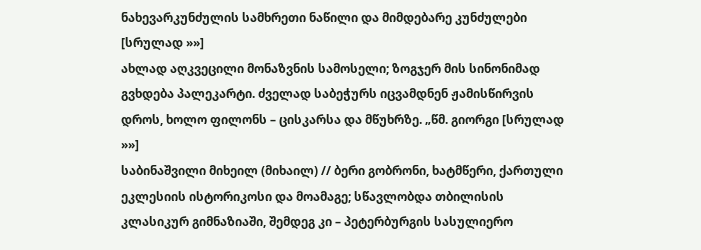ნახევარკუნძულის სამხრეთი ნაწილი და მიმდებარე კუნძულები [სრულად »»]
ახლად აღკვეცილი მონაზვნის სამოსელი; ზოგჯერ მის სინონიმად გვხდება პალეკარტი. ძველად საბეჭურს იცვამდნენ ჟამისწირვის დროს, ხოლო ფილონს – ცისკარსა და მწუხრზე. „წმ. გიორგი [სრულად »»]
საბინაშვილი მიხეილ (მიხაილ) // ბერი გობრონი, ხატმწერი, ქართული ეკლესიის ისტორიკოსი და მოამაგე; სწავლობდა თბილისის კლასიკურ გიმნაზიაში, შემდეგ კი – პეტერბურგის სასულიერო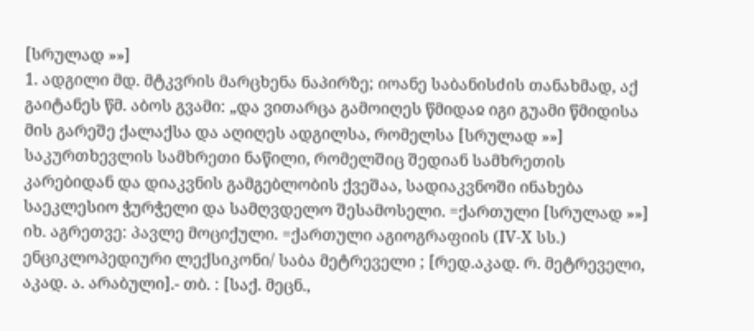[სრულად »»]
1. ადგილი მდ. მტკვრის მარცხენა ნაპირზე; იოანე საბანისძის თანახმად, აქ გაიტანეს წმ. აბოს გვამი: „და ვითარცა გამოიღეს წმიდაჲ იგი გუამი წმიდისა მის გარეშე ქალაქსა და აღიღეს ადგილსა, რომელსა [სრულად »»]
საკურთხევლის სამხრეთი ნაწილი, რომელშიც შედიან სამხრეთის კარებიდან და დიაკვნის გამგებლობის ქვეშაა, სადიაკვნოში ინახება საეკლესიო ჭურჭელი და სამღვდელო შესამოსელი. =ქართული [სრულად »»]
იხ. აგრეთვე: პავლე მოციქული. =ქართული აგიოგრაფიის (IV-X სს.) ენციკლოპედიური ლექსიკონი/ საბა მეტრეველი ; [რედ.აკად. რ. მეტრეველი, აკად. ა. არაბული].- თბ. : [საქ. მეცნ.,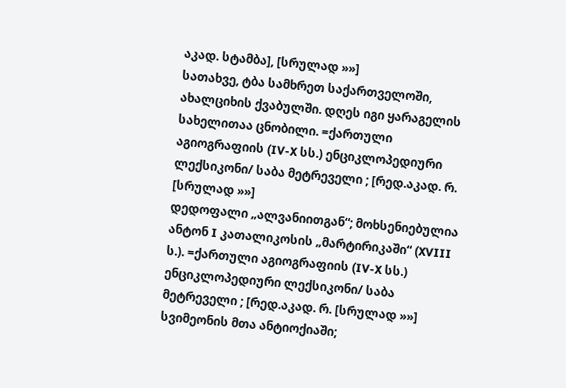აკად. სტამბა], [სრულად »»]
სათახვე, ტბა სამხრეთ საქართველოში, ახალციხის ქვაბულში. დღეს იგი ყარაგელის სახელითაა ცნობილი. =ქართული აგიოგრაფიის (IV-X სს.) ენციკლოპედიური ლექსიკონი/ საბა მეტრეველი ; [რედ.აკად. რ. [სრულად »»]
დედოფალი „ალვანიითგან“; მოხსენიებულია ანტონ I კათალიკოსის „მარტირიკაში“ (XVIII ს.). =ქართული აგიოგრაფიის (IV-X სს.) ენციკლოპედიური ლექსიკონი/ საბა მეტრეველი ; [რედ.აკად. რ. [სრულად »»]
სვიმეონის მთა ანტიოქიაში;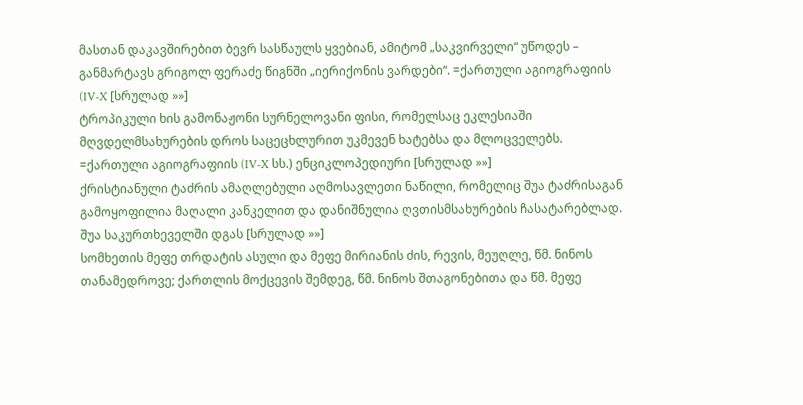მასთან დაკავშირებით ბევრ სასწაულს ყვებიან, ამიტომ „საკვირველი“ უწოდეს – განმარტავს გრიგოლ ფერაძე წიგნში „იერიქონის ვარდები“. =ქართული აგიოგრაფიის (IV-X [სრულად »»]
ტროპიკული ხის გამონაჟონი სურნელოვანი ფისი, რომელსაც ეკლესიაში მღვდელმსახურების დროს საცეცხლურით უკმევენ ხატებსა და მლოცველებს. =ქართული აგიოგრაფიის (IV-X სს.) ენციკლოპედიური [სრულად »»]
ქრისტიანული ტაძრის ამაღლებული აღმოსავლეთი ნაწილი, რომელიც შუა ტაძრისაგან გამოყოფილია მაღალი კანკელით და დანიშნულია ღვთისმსახურების ჩასატარებლად. შუა საკურთხეველში დგას [სრულად »»]
სომხეთის მეფე თრდატის ასული და მეფე მირიანის ძის, რევის, მეუღლე, წმ. ნინოს თანამედროვე; ქართლის მოქცევის შემდეგ, წმ. ნინოს შთაგონებითა და წმ. მეფე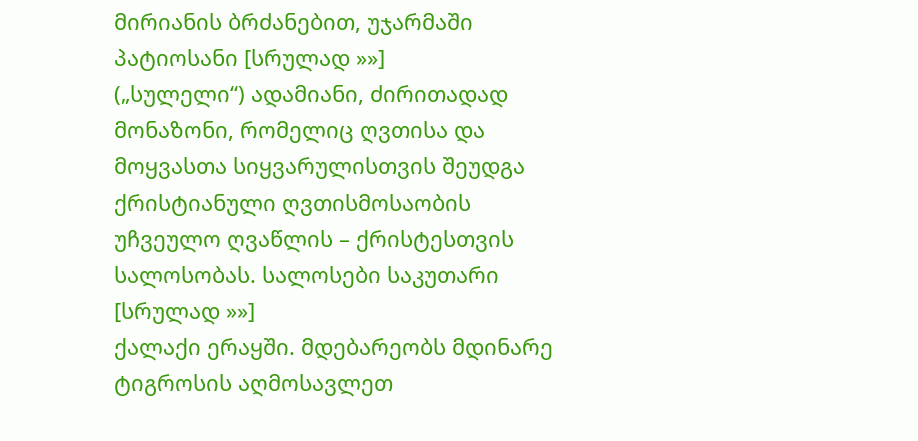მირიანის ბრძანებით, უჯარმაში პატიოსანი [სრულად »»]
(„სულელი“) ადამიანი, ძირითადად მონაზონი, რომელიც ღვთისა და მოყვასთა სიყვარულისთვის შეუდგა ქრისტიანული ღვთისმოსაობის უჩვეულო ღვაწლის – ქრისტესთვის სალოსობას. სალოსები საკუთარი [სრულად »»]
ქალაქი ერაყში. მდებარეობს მდინარე ტიგროსის აღმოსავლეთ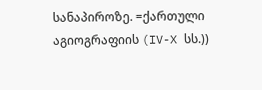სანაპიროზე. =ქართული აგიოგრაფიის (IV-X სს.))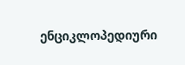ენციკლოპედიური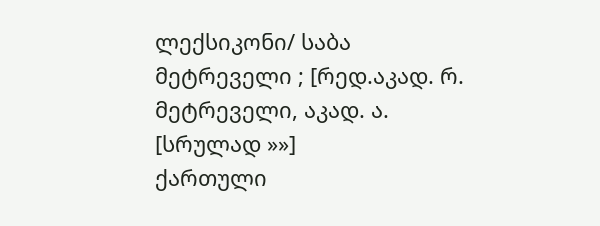ლექსიკონი/ საბა მეტრეველი ; [რედ.აკად. რ. მეტრეველი, აკად. ა. [სრულად »»]
ქართული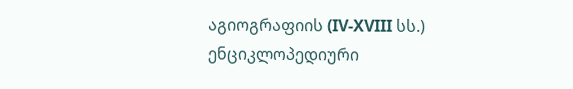აგიოგრაფიის (IV-XVIII სს.) ენციკლოპედიური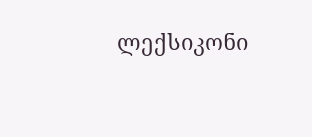ლექსიკონი